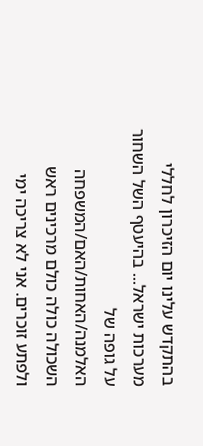בהתקדש עלינו יום הזיכרון לחללי מערכות ישראל... בהיעטף השל השחור על גופה של האלמנה/האחות/האם/המשפחה השכולה כולה כולם מרכינים ראש ולפתע זוכרים. אני לא צריכה ימי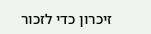זיכרון כדי לזכור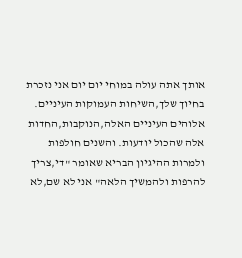אותך אתה עולה במוחי יום יום אני נזכרת בחיוך שלך,השיחות העמוקות העיניים. אלוהים העיניים האלה,הנוקבות,החדות אלה שהכול יודעות. והשנים חולפות ולמרות ההיגיון הבריא שאומר "די,צריך להרפות ולהמשיך הלאה" אני לא שם,לא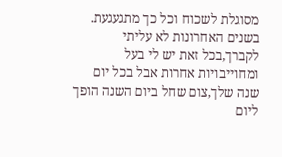מסוגלת לשכוח וכל כך מתגעגעת. בשנים האחרונות לא עליתי לקברך,בכל זאת יש לי בעל ומחוייבויות אחרות אבל בכל יום שנה שלך,צום שחל ביום השנה הופך ליום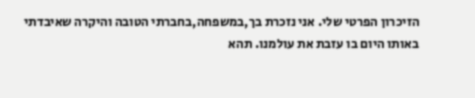הזיכרון הפרטי שלי. אני נזכרת בך,במשפחה,בחברתי הטובה והיקרה שאיבדתי באותו היום בו עזבת את עולמנו. תהא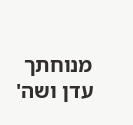מנוחתך עדן ושה'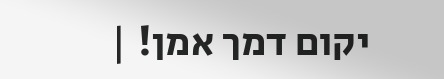יקום דמך אמן! |